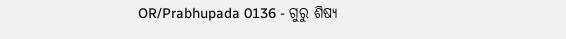OR/Prabhupada 0136 - ଗୁରୁ ଶିଷ୍ୟ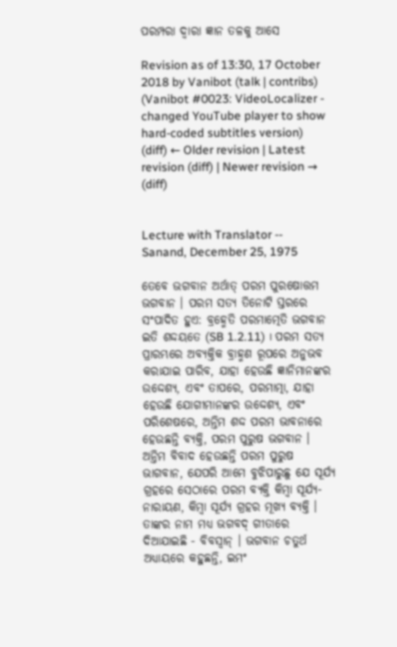ପରମ୍ପରା ଦ୍ଵାରା ଜ୍ଞାନ ତଳକୁ ଆସେ

Revision as of 13:30, 17 October 2018 by Vanibot (talk | contribs) (Vanibot #0023: VideoLocalizer - changed YouTube player to show hard-coded subtitles version)
(diff) ← Older revision | Latest revision (diff) | Newer revision → (diff)


Lecture with Translator -- Sanand, December 25, 1975

ତେବେ ଭଗବାନ ଅର୍ଥାତ୍ ପରମ ପୁରଷୋତ୍ତମ ଭଗବାନ । ପରମ ସତ୍ୟ ତିନୋଟି ସ୍ତରରେ ସଂପାଦିତ ହୁଏ: ବ୍ରହ୍ମେତି ପରମାତ୍ମେତି ଭଗବାନ ଇତି ଶଦ୍ଦୟତେ (SB 1.2.11) । ପରମ ସତ୍ୟ ପ୍ରାରମ୍ଭରେ ଅବ୍ୟକ୍ତିକ ବ୍ରାହ୍ମଣ ରୂପରେ ଅନୁଭବ କରାଯାଇ ପାରିବ, ଯାହା ହେଉଛି ଜ୍ଞାନିମାନଙ୍କର ଉଦ୍ଦେଶ୍ୟ, ଏବଂ ତାପରେ, ପରମାତ୍ମା, ଯାହା ହେଉଛି ଯୋଗୀମାନଙ୍କର ଉଦ୍ଦେଶ୍ୟ, ଏବଂ ପରିଶେଷରେ, ଅନ୍ତିମ ଶଦ୍ଦ ପରମ ଭାବନାରେ ହେଉଛନ୍ତି ବ୍ୟକ୍ତି, ପରମ ପୁରୁଷ ଭଗବାନ । ଅନ୍ତିମ ବିବାଦ ହେଉଛନ୍ତି ପରମ ପୁରୁଷ ଭାଗବାନ, ଯେପରି ଆମେ ବୁଝିପାରୁଛୁ ଯେ ସୂର୍ଯ୍ୟ ଗ୍ରହରେ ସେଠାରେ ପରମ ବ୍ୟକ୍ତି କିମ୍ଵା ସୂର୍ଯ୍ୟ-ନାରାୟଣ, କିମ୍ଵା ସୂର୍ଯ୍ୟ ଗ୍ରହର ମୂଖ୍ୟ ବ୍ୟକ୍ତି । ତାଙ୍କର ନାମ ମଧ୍ୟ ଭଗବଦ୍ ଗୀତାରେ ଦିଆଯାଇଛି - ବିବସ୍ଵାନ୍ । ଭଗବାନ ଚତୁର୍ଥ ଅଧ୍ୟାୟରେ କହୁଛନ୍ତି, ଇମଂ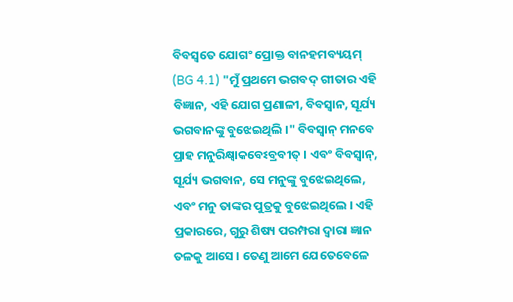ବିବସ୍ଵତେ ଯୋଗଂ ପ୍ରୋକ୍ତ ବାନହମବ୍ୟୟମ୍ (BG 4.1) "ମୁଁ ପ୍ରଥମେ ଭଗବଦ୍ ଗୀତାର ଏହି ବିଜ୍ଞାନ, ଏହି ଯୋଗ ପ୍ରଣାଳୀ, ବିବସ୍ଵାନ, ସୂର୍ଯ୍ୟ ଭଗବାନଙ୍କୁ ବୁଝେଇଥିଲି ।" ବିବସ୍ଵାନ୍ ମନବେ ପ୍ରାହ ମନୁରିକ୍ଷ୍ଵାକବେଽବ୍ରବୀତ୍ । ଏବଂ ବିବସ୍ଵାନ୍, ସୂର୍ଯ୍ୟ ଭଗବାନ, ସେ ମନୁଙ୍କୁ ବୁଝେଇଥିଲେ, ଏବଂ ମନୁ ତାଙ୍କର ପୁତ୍ରକୁ ବୁଝେଇଥିଲେ । ଏହି ପ୍ରକାରରେ, ଗୁରୁ ଶିଷ୍ୟ ପରମ୍ପରା ଦ୍ଵାରା ଜ୍ଞାନ ତଳକୁ ଆସେ । ତେଣୁ ଆମେ ଯେତେବେଳେ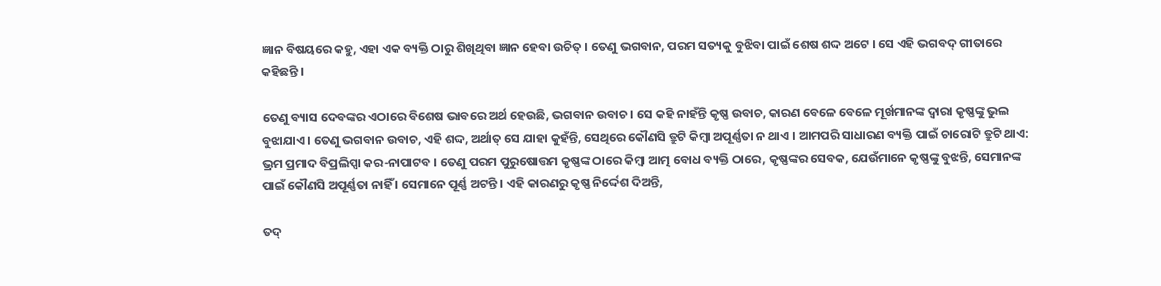ଜ୍ଞାନ ବିଷୟରେ କହୁ, ଏହା ଏକ ବ୍ୟକ୍ତି ଠାରୁ ଶିଖିଥିବା ଜ୍ଞାନ ହେବା ଉଚିତ୍ । ତେଣୁ ଭଗବାନ, ପରମ ସତ୍ୟକୁ ବୁଝିବା ପାଇଁ ଶେଷ ଶଦ୍ଦ ଅଟେ । ସେ ଏହି ଭଗବଦ୍ ଗୀତାରେ କହିଛନ୍ତି ।

ତେଣୁ ବ୍ୟାସ ଦେବଙ୍କର ଏଠାରେ ବିଶେଷ ଭାବରେ ଅର୍ଥ ହେଉଛି, ଭଗବାନ ଉବାଚ । ସେ କହି ନାହଁନ୍ତି କୃଷ୍ଣ ଉବାଚ, କାରଣ ବେଳେ ବେଳେ ମୂର୍ଖମାନଙ୍କ ଦ୍ଵାରା କୃଷ୍ଣଙ୍କୁ ଭୁଲ ବୁଝାଯାଏ । ତେଣୁ ଭଗବାନ ଉବାଚ, ଏହି ଶଦ୍ଦ, ଅର୍ଥାତ୍ ସେ ଯାହା କୁହଁନ୍ତି, ସେଥିରେ କୌଣସି ତ୍ରୁଟି କିମ୍ଵା ଅପୂର୍ଣ୍ଣତା ନ ଥାଏ । ଆମପରି ସାଧାରଣ ବ୍ୟକ୍ତି ପାଇଁ ଚାରୋଟି ତ୍ରୁଟି ଥାଏ: ଭ୍ରମ ପ୍ରମାଦ ବିପ୍ରଲିପ୍ସା କର-ନାପାଟବ । ତେଣୁ ପରମ ପୁରୁଷୋତ୍ତମ କୃଷ୍ଣଙ୍କ ଠାରେ କିମ୍ଵା ଆତ୍ମ ବୋଧ ବ୍ୟକ୍ତି ଠାରେ, କୃଷ୍ଣଙ୍କର ସେବକ, ଯେଉଁମାନେ କୃଷ୍ଣଙ୍କୁ ବୁଝନ୍ତି, ସେମାନଙ୍କ ପାଇଁ କୌଣସି ଅପୂର୍ଣ୍ଣତା ନାହିଁ । ସେମାନେ ପୂର୍ଣ୍ଣ ଅଟନ୍ତି । ଏହି କାରଣରୁ କୃଷ୍ଣ ନିର୍ଦ୍ଦେଶ ଦିଅନ୍ତି,

ତଦ୍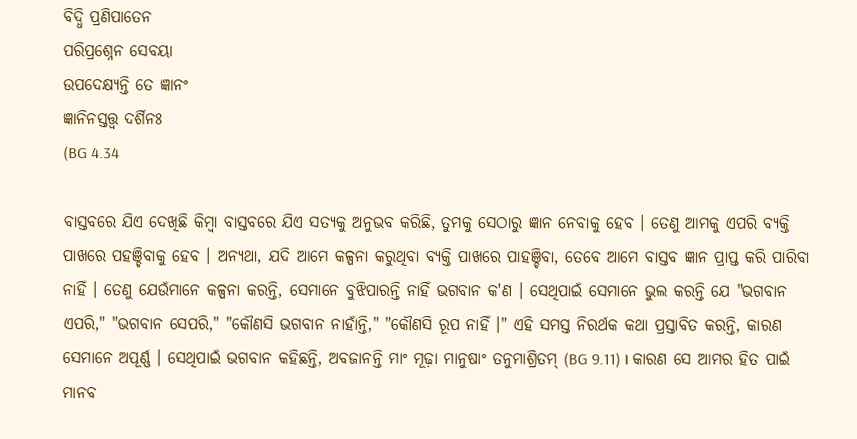ବିଦ୍ଧି ପ୍ରଣିପାତେନ
ପରିପ୍ରଶ୍ନେନ ସେବୟା
ଉପଦେକ୍ଷ୍ୟନ୍ତି ତେ ଜ୍ଞାନଂ
ଜ୍ଞାନିନସ୍ତତ୍ତ୍ଵ ଦର୍ଶିନଃ
(BG 4.34

ବାସ୍ତବରେ ଯିଏ ଦେଖିଛି କିମ୍ଵା ବାସ୍ତବରେ ଯିଏ ସତ୍ୟକୁ ଅନୁଭବ କରିଛି, ତୁମକୁ ସେଠାରୁ ଜ୍ଞାନ ନେବାକୁ ହେବ । ତେଣୁ ଆମକୁ ଏପରି ବ୍ୟକ୍ତି ପାଖରେ ପହଞ୍ଚିବାକୁ ହେବ । ଅନ୍ୟଥା, ଯଦି ଆମେ କଳ୍ପନା କରୁଥିବା ବ୍ୟକ୍ତି ପାଖରେ ପାହଞ୍ଚିବା, ତେବେ ଆମେ ବାସ୍ତବ ଜ୍ଞାନ ପ୍ରାପ୍ତ କରି ପାରିବା ନାହିଁ । ତେଣୁ ଯେଉଁମାନେ କଳ୍ପନା କରନ୍ତି, ସେମାନେ ବୁଝିପାରନ୍ତି ନାହିଁ ଭଗବାନ କ'ଣ । ସେଥିପାଇଁ ସେମାନେ ଭୁଲ କରନ୍ତି ଯେ "ଭଗବାନ ଏପରି," "ଭଗବାନ ସେପରି," "କୌଣସି ଭଗବାନ ନାହାଁନ୍ତି," "କୌଣସି ରୂପ ନାହିଁ ।" ଏହି ସମସ୍ତ ନିରର୍ଥକ କଥା ପ୍ରସ୍ତାବିତ କରନ୍ତି, କାରଣ ସେମାନେ ଅପୂର୍ଣ୍ଣ । ସେଥିପାଇଁ ଭଗବାନ କହିଛନ୍ତି, ଅବଜାନନ୍ତି ମାଂ ମୂଢ଼ା ମାନୁଷାଂ ତନୁମାଶ୍ରିତମ୍ (BG 9.11) । କାରଣ ସେ ଆମର ହିତ ପାଇଁ ମାନବ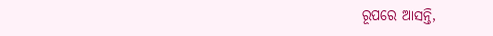ରୂପରେ ଆସନ୍ତି,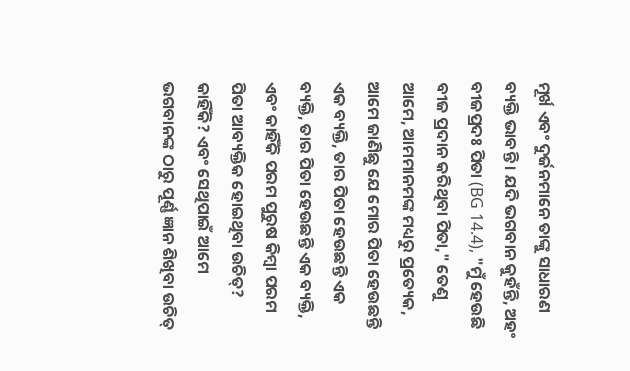ମୂର୍ଖ ଏବଂ ଦୁର୍ଜନମାନେ ତାଙ୍କୁ ସାଧାରଣ ବ୍ୟକ୍ତି ଭାବନ୍ତି । ଯଦି ଭଗବାନ କୁହଁନ୍ତି, ଅହଂ ବୀଜପ୍ରଦଃ ପିତା (BG 14.4), "ମୁଁ ହେଉଛି ବୀଜ ପ୍ରଦାନ କରିଥିବା ପିତା," ତେଣୁ ଆମେ, ଆମମାନମଙ୍କ ମଧ୍ୟରୁ ପ୍ରତ୍ୟେକ, ଆମେ ଜାଣିଛୁ ଯେ ମୋର ପିତା ହେଉଛନ୍ତି ଏକ ବ୍ୟକ୍ତି, ତାର ପିତା ହେଉଛନ୍ତି ଏକ ବ୍ୟକ୍ତି, ତାର ପିତା ହେଉଛନ୍ତି ଏକ ବ୍ୟକ୍ତି, ଏବଂ କାହିଁକି ପରମ ପୁରୁଷ କିମ୍ଵା ପରମ ପିତା ଆବ୍ୟକ୍ତିକ ହୋଇଥିବା ଉଚିତ୍? କାହିଁକି? ଏବଂ ସେଥିପାଇଁ ଆମେ ଭଗବାନଙ୍କ ଠାରୁ ପୂର୍ଣ୍ଣ ଜ୍ଞାନ ଶିଖିବା ଉଚିତ୍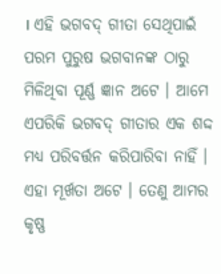। ଏହି ଭଗବଦ୍ ଗୀତା ସେଥିପାଇଁ ପରମ ପୁରୁଷ ଭଗବାନଙ୍କ ଠାରୁ ମିଳିଥିବା ପୂର୍ଣ୍ଣ ଜ୍ଞାନ ଅଟେ । ଆମେ ଏପରିକି ଭଗବଦ୍ ଗୀତାର ଏକ ଶଦ୍ଦ ମଧ୍ୟ ପରିବର୍ତ୍ତନ କରିପାରିବା ନାହିଁ । ଏହା ମୂର୍ଖତା ଅଟେ । ତେଣୁ ଆମର କୃଷ୍ଣ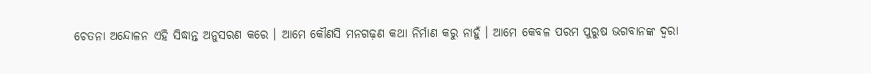ଚେତନା ଅନ୍ଦୋଳନ ଏହି ସିଦ୍ଧାନ୍ତ ଅନୁସରଣ କରେ । ଆମେ କୌଣସି ମନଗଢ଼ଣ କଥା ନିର୍ମାଣ କରୁ ନାହୁଁ । ଆମେ କେବଳ ପରମ ପୁରୁଷ ଭଗବାନଙ୍କ ଦ୍ଵରା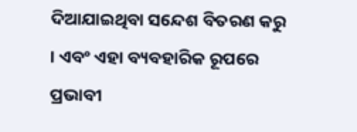ଦିଆଯାଇଥିବା ସନ୍ଦେଶ ବିତରଣ କରୁ । ଏବଂ ଏହା ବ୍ୟବହାରିକ ରୂପରେ ପ୍ରଭାବୀ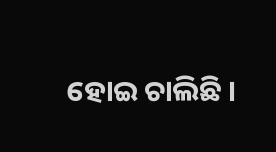ହୋଇ ଚାଲିଛି ।